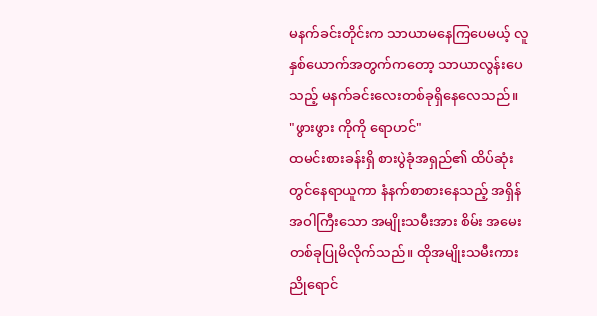မနက်ခင်းတိုင်းက သာယာမနေကြပေမယ့် လူနှစ်ယောက်အတွက်ကတော့ သာယာလွန်းပေသည့် မနက်ခင်းလေးတစ်ခုရှိနေလေသည်။
"ဖွားဖွား ကိုကို ရောဟင်"
ထမင်းစားခန်းရှိ စားပွဲခုံအရှည်၏ ထိပ်ဆုံးတွင်နေရာယူကာ နံနက်စာစားနေသည့် အရှိန်အဝါကြီးသော အမျိုးသမီးအား စိမ်း အမေးတစ်ခုပြုမိလိုက်သည်။ ထိုအမျိုးသမီးကား ညိုရောင်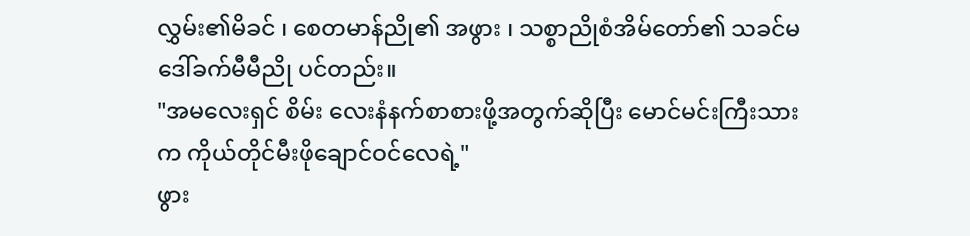လွှမ်း၏မိခင် ၊ စေတမာန်ညို၏ အဖွား ၊ သစ္စာညိုစံအိမ်တော်၏ သခင်မ ဒေါ်ခက်မီမီညို ပင်တည်း။
"အမလေးရှင် စိမ်း လေးနံနက်စာစားဖို့အတွက်ဆိုပြီး မောင်မင်းကြီးသားက ကိုယ်တိုင်မီးဖိုချောင်ဝင်လေရဲ့"
ဖွား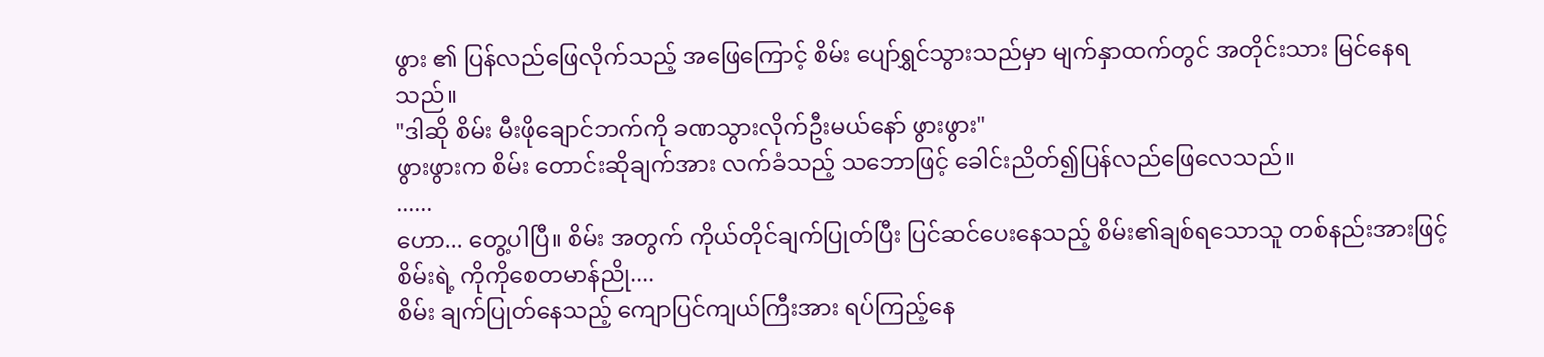ဖွား ၏ ပြန်လည်ဖြေလိုက်သည့် အဖြေကြောင့် စိမ်း ပျော်ရွှင်သွားသည်မှာ မျက်နှာထက်တွင် အတိုင်းသား မြင်နေရသည်။
"ဒါဆို စိမ်း မီးဖိုချောင်ဘက်ကို ခဏသွားလိုက်ဦးမယ်နော် ဖွားဖွား"
ဖွားဖွားက စိမ်း တောင်းဆိုချက်အား လက်ခံသည့် သဘောဖြင့် ခေါင်းညိတ်၍ပြန်လည်ဖြေလေသည်။
......
ဟော... တွေ့ပါပြီ။ စိမ်း အတွက် ကိုယ်တိုင်ချက်ပြုတ်ပြီး ပြင်ဆင်ပေးနေသည့် စိမ်း၏ချစ်ရသောသူ တစ်နည်းအားဖြင့် စိမ်းရဲ့ ကိုကိုစေတမာန်ညို....
စိမ်း ချက်ပြုတ်နေသည့် ကျောပြင်ကျယ်ကြီးအား ရပ်ကြည့်နေ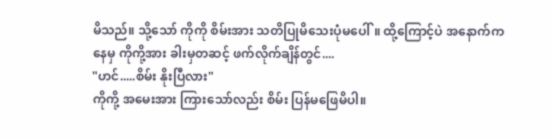မိသည်။ သို့သော် ကိုကို စိမ်းအား သတိပြုမိသေးပုံမပေါ်။ ထို့ကြောင့်ပဲ အနောက်ကနေမှ ကိုကို့အား ခါးမှတဆင့် ဖက်လိုက်ချိန်တွင်....
"ဟင်.....စိမ်း နိုးပြီလား"
ကိုကို့ အမေးအား ကြားသော်လည်း စိမ်း ပြန်မဖြေမိပါ။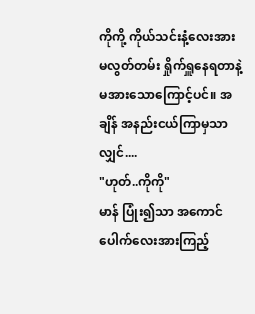ကိုကို့ ကိုယ်သင်းနံ့လေးအား မလွတ်တမ်း ရှိုက်ရှူနေရတာနဲ့ မအားသောကြောင့်ပင်။ အချိန် အနည်းငယ်ကြာမှသာလျှင်....
"ဟုတ်..ကိုကို"
မာန် ပြုံး၍သာ အကောင်ပေါက်လေးအားကြည့်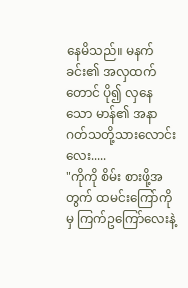နေမိသည်။ မနက်ခင်း၏ အလှထက်တောင် ပို၍ လှနေသော မာန်၏ အနာဂတ်သတို့သားလောင်းလေး.....
"ကိုကို စိမ်း စားဖို့အတွက် ထမင်းကြော်ကိုမှ ကြက်ဥကြော်လေးနဲ့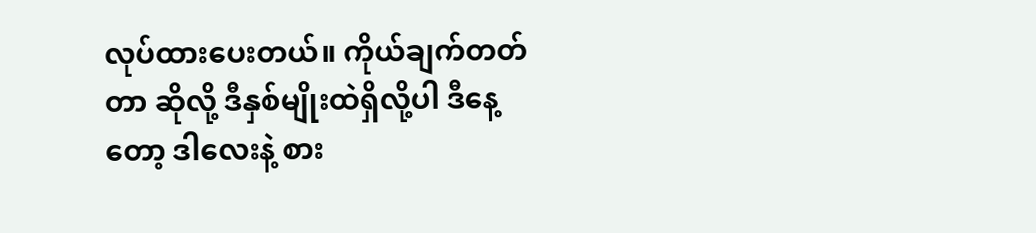လုပ်ထားပေးတယ်။ ကိုယ်ချက်တတ်တာ ဆိုလို့ ဒီနှစ်မျိုးထဲရှိလို့ပါ ဒီနေ့တော့ ဒါလေးနဲ့ စား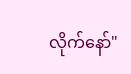လိုက်နော်"